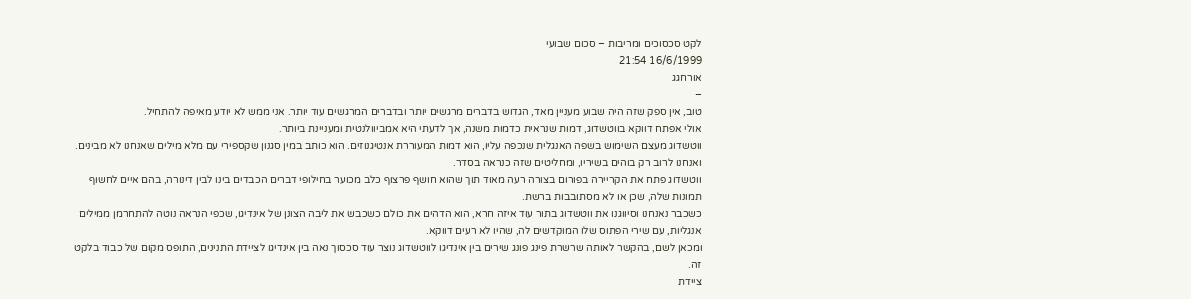לקט סכסוכים ומריבות – סכום שבועי
16/6/1999 21:54
אורחגג
–
טוב, אין ספק שזה היה שבוע מעניין מאד, הגדוש בדברים מרגשים יותר ובדברים המרגשים עוד יותר. אני ממש לא יודע מאיפה להתחיל.
אולי אפתח דווקא בווטשדוג, דמות שנראית כדמות משנה, אך לדעתי היא אמביוולנטית ומעניינת ביותר.
ווטשדוג מעצם השימוש בשפה האנגלית שנכפה עליו, הוא דמות המעוררת אנטיגנוזים. הוא כותב במין סגנון שקספירי עם מלא מילים שאנחנו לא מבינים. ואנחנו לרוב רק בוהים בשיריו, ומחליטים שזה כנראה בסדר.
ווטשדוג פתח את הקריירה בפורום בצורה רעה מאוד תוך שהוא חושף פרצוף כלב מכוער בחילופי דברים הכבדים בינו לבין דינורה, בהם איים לחשוף תמונות שלה, שכן או לא מסתובבות ברשת.
כשכבר נאנחנו וסיווגנו את ווטשדוג בתור עוד איזה חרא, הוא הדהים את כולם כשכבש את ליבה הצונן של אינדיגו, שכפי הנראה נוטה להתחרמן ממילים אנגליות, עם שירי הפתוס שלו המוקדשים לה, שהיו לא רעים דווקא.
ומכאן לשם, בהקשר לאותה שרשרת פינג פונג שירים בין אינדיגו לווטשדוג נוצר עוד סכסוך נאה בין אינדיגו לציידת התנינים, התופס מקום של כבוד בלקט זה.
ציידת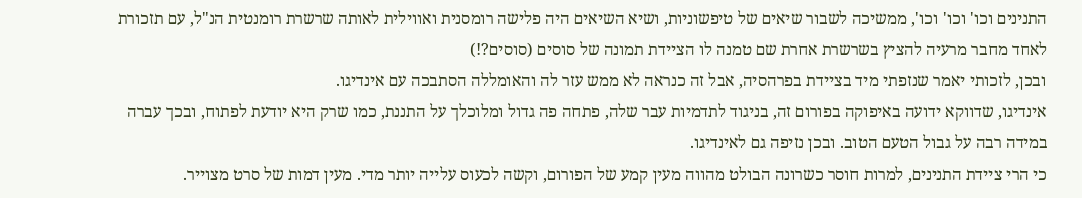התנינים וכו' וכו' וכו', ממשיכה לשבור שיאים של טיפשוניות, ושיא השיאים היה פלישה רומסנית ואווילית לאותה שרשרת רומנטית הנ"ל, עם תזכורת לאחד מחבר מרעיה להציץ בשרשרת אחרת שם טמנה לו הציידת תמונה של סוסים (סוסים?!)
ובכן, לזכותי יאמר שנזפתי מיד בציידת בפרהסיה, אבל זה כנראה לא ממש עזר לה והאומללה הסתבכה עם אינדיגו.
אינדיגו, שדווקא ידועה באיפוקה בפורום זה, בניגוד לתדמיות עבר שלה, פתחה פה גדול ומלוכלך על התננת, כמו שרק היא יודעת לפתוח, ובכך עברה במידה רבה על גבול הטעם הטוב. ובכן נזיפה גם לאינדיגו.
כי הרי ציידת התנינים, למרות חוסר כשרונה הבולט מהווה מעין קמע של הפורום, וקשה לכעוס עלייה יותר מדי. מעין דמות של סרט מצוייר.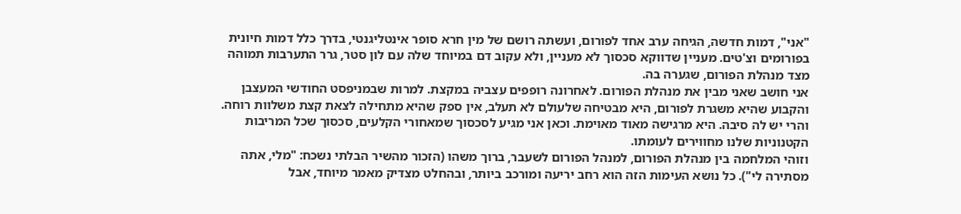"אני", דמות חדשה, הגיחה ערב אחד לפורום, ועשתה רושם של מין חרא סופר אינטליגנטי, בדרך כלל דמות חיונית בפורומים וצ'טים. מעניין שדווקא סכסוך לא מעניין, ולא עקוב דם במיוחד שלה עם לון סטר, גרר התערבות תמוהה מצד מנהלת הפורום, שגערה בה.
אני חושב שאני מבין את מנהלת הפורום. לאחרונה רופפים עצביה במקצת. למרות שבמניפסט החודשי המעצבן והקבוע שהיא משגרת לפורום, היא מבטיחה שלעולם לא תעלב, אין ספק שהיא מתחילה לצאת קצת משלוות רוחה.
והרי יש לה סיבה. היא מרגישה מאוד מאוימת. וכאן אני מגיע לסכסוך שמאחורי הקלעים, סכסוך שכל המריבות הקטנוניות שלנו מחווירים לעומתו.
וזוהי המלחמה בין מנהלת הפורום, למנהל הפורום לשעבר, ברוך משהו (הזכור מהשיר הבלתי נשכח: "מלי, אתה מסתירה לי"). כל נושא העימות הזה הוא רחב יריעה ומורכב ביותר, ובהחלט מצדיק מאמר מיוחד, אבל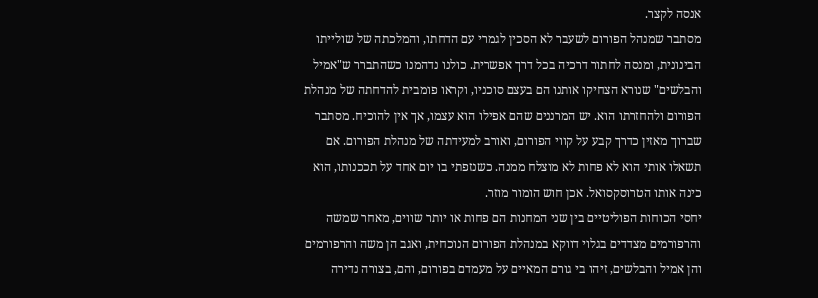אנסה לקצר.
מסתבר שמנהל הפורום לשעבר לא הסכין לגמרי עם הדחתו, והמלכתה של שולייתו הבינונית, ומנסה לחתור דרכיה בכל דרך אפשרית. כולנו נדהמנו כשהתברר ש"אמיל והבלשים" שנורא הצחיקו אותנו הם בעצם סוכניו, וקראו פומבית להדחתה של מנהלת הפורום ולהחזרתו הוא. יש המרננים שהם אפילו הוא עצמו, אך אין להוכיח. מסתבר שברוך מאזין כדרך קבע על קווי הפורום, ואורב למעידתה של מנהלת הפורום. אם תשאלו אותי הוא לא פחות לא מוצלח ממנה. כשנזפתי בו יום אחד על תככנותו, הוא כינה אותו הטרוסקסואל. אכן חוש הומור מוזר.
יחסי הכוחות הפוליטיים בין שני המחנות הם פחות או יותר שווים, מאחר שמשה והרפורמים מצדדים בגלוי דווקא במנהלת הפורום הנוכחית, ואגב הן משה והרפורמים והן אמיל והבלשים, זיהו בי גורם המאיים על מעמדם בפורום, והם, בצורה נדירה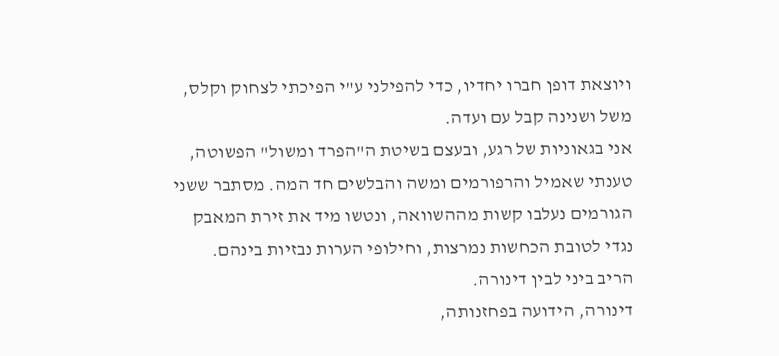ויוצאת דופן חברו יחדיו, כדי להפילני ע"י הפיכתי לצחוק וקלס, משל ושנינה קבל עם ועדה.
אני בגאוניות של רגע, ובעצם בשיטת ה"הפרד ומשול" הפשוטה, טענתי שאמיל והרפורמים ומשה והבלשים חד המה. מסתבר ששני הגורמים נעלבו קשות מההשוואה, ונטשו מיד את זירת המאבק נגדי לטובת הכחשות נמרצות, וחילופי הערות נבזיות בינהם.
הריב ביני לבין דינורה.
דינורה, הידועה בפחזנותה,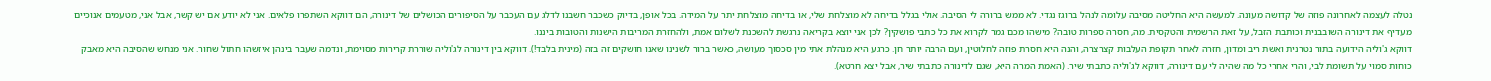נטלה לעצמה לאחרונה פוזה של קדושה מעונה. למעשה היא החליטה מסיבה עלומה לנהל ברוגז נגדי. לא ממש ברורה לי הסיבה. אולי בגלל בדיחה לא מוצלחת שלי, או בדיחה מוצלחת יתר על המידה. בכל אופן, בדיוק כשכבר חשבנו לדלג עם העכבר על הסיפורים הכושלים של דינורה, הם דווקא השתפרו פלאים. אני לא יודע אם יש קשר, אבל אני, מטעמים אנוכיים מעדיף את דינורה השובבנית וכותבת הזבל, על זאת הרשמית והטקסית. מה, חסרה ספרות טובה? מישהו מכם גמר לקרוא את כל כתבי פושקין? לכן אני יוצא בקריאה נרגשת להשכנת לשלום אמת, ולהחזרת המריבות הישנות והטובות ביננו.
דווקא ג'וליה הידועה בתור נטרנית ואשת ריב ומדון, חזרה לאחר תקופת העלבות קצרצרה, והנה היא חסרת פוזה לחלוטין, ועם הרבה יותר חן. כרגע היא מנהלת אתי מין סכסוך מעושה, כאשר ברור לשנינו שאנו חושקים זה בזה (מינית בלבד!). דווקא בין דינורה לג'וליה שוררת קרירות מסוימת, ונדמה שעבר בינהן איזשהו חתול שחור. אני מנחש שהסיבה היא מאבק כוחות סמוי על תשומת לבי, והרי אחרי כל מה שהיה לי עם דינורה, דווקא לג'וליה כתבתי שיר. (האמת המרה היא, שגם לדינורה כתבתי שיר, אבל יצא חרטא).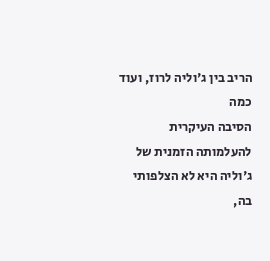הריב בין ג'וליה לרוז, ועוד כמה
הסיבה העיקרית להעלמותה הזמנית של ג'וליה היא לא הצלפותי בה,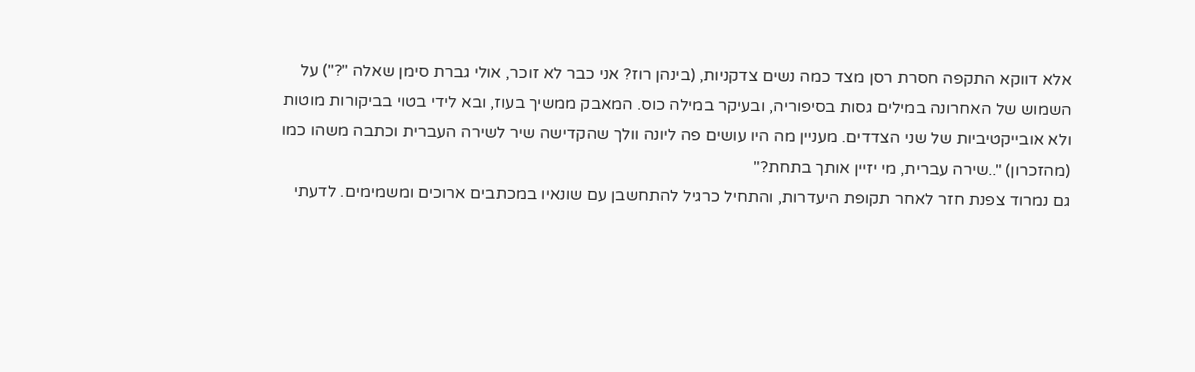אלא דווקא התקפה חסרת רסן מצד כמה נשים צדקניות, (בינהן רוז? אני כבר לא זוכר, אולי גברת סימן שאלה "?") על השמוש של האחרונה במילים גסות בסיפוריה, ובעיקר במילה כוס. המאבק ממשיך בעוז, ובא לידי בטוי בביקורות מוטות ולא אובייקטיביות של שני הצדדים. מעניין מה היו עושים פה ליונה וולך שהקדישה שיר לשירה העברית וכתבה משהו כמו (מהזכרון) "..שירה עברית, מי יזיין אותך בתחת?"
גם נמרוד צפנת חזר לאחר תקופת היעדרות, והתחיל כרגיל להתחשבן עם שונאיו במכתבים ארוכים ומשמימים. לדעתי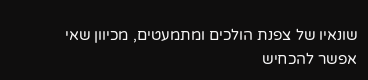שונאיו של צפנת הולכים ומתמעטים, מכיוון שאי אפשר להכחיש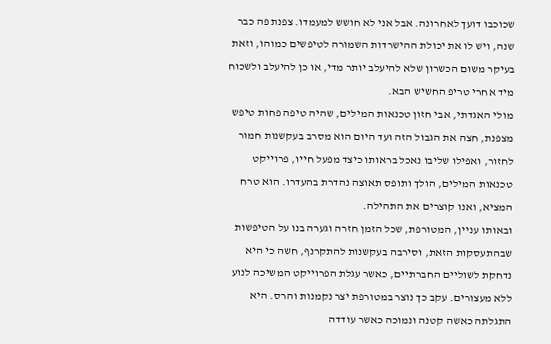שכוכבו דועך לאחרונה. אבל אני לא חושש למעמדו. צפנת פה כבר שנה, ויש לו את יכולת ההישרדות השמורה לטיפשים כמוהו, וזאת בעיקר משום הכשרון שלא להיעלב יותר מדי, או כן להיעלב ולשכוח מיד אחרי טריפ החשיש הבא.
מולי האגדתי, אבי חזון טכנאות המילים, שהיה טיפה פחות טיפש מצפנת, חצה את הגבול הזה ועד היום הוא מסרב בעקשנות חמור לחזור, ואפילו שליבו נאכל בראותו כיצד מפעל חייו, פרוייקט טכנאות המילים, הולך ותופס תאוצה נהדרת בהעדרו. הוא טרח המציא, ואנו קוצרים את התהילה.
ובאותו עניין, המטורפת, שכל הזמן חזרה וגערה בנו על הטיפשות שבהתעסקות הזאת, וסירבה בעקשנות להתקרנף, חשה כי היא נדחקת לשוליים החברתיים, כאשר עגלת הפרוייקט המשיכה לנוע ללא מעצורים. עקב כך נוצר במטורפת יצר נקמנות והרס. היא התגלתה כאשה קטנה ונמוכה כאשר עודדה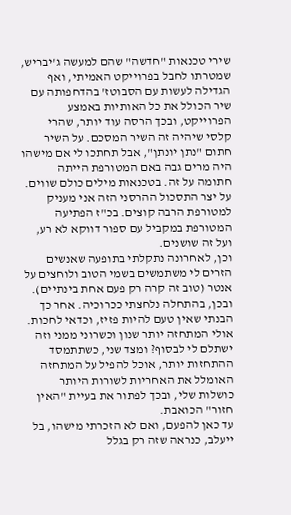שירי טכנאות "חדשה" שהם למעשה ג'יבריש, שמטרתו לחבל בפרוייקט האמיתי, ואף הגדילה לעשות עם הסבוטז' בהדחפותה עם שיר הכולל את כל האותיות באמצע הפרוייקט, ובכך הרסה עוד יותר, שהרי קלסי שיהיה זה השיר המסכם. על השיר חתום "נתן יונתן", אבל תחתכו לי אם מישהו היה מרים גבה באם המטורפת הייתה חתומה על זה. בטכנאות מילים כולם שווים. על יצר התסכול ההרסני הזה אני מעניק למטורפת הרבה קוצים. בכ"ז הפתיעה המטורפת במקביל עם ספור דווקא לא רע, ועל זה שושנים.
וכן, לאחרונה נתקלתי בתופעה שאנשים הזרים לי משתמשים בשמי הטוב ולוחצים על אנטר (טוב זה קרה רק פעם אחת בינתיים). ובכן, בהתחלה נלחצתי ככרוכיה. אחר כך הבנתי שאין טעם להיות פזיז, וכדאי לחכות. אולי המתחזה יותר שנון וכשרוני ממני וזה ישתלם לי לבסוף? ומצד שני, כשתתמסד ההתחזות יותר, אוכל להפיל על המתחזה האומלל את האחריות לשורות היותר כושלות שלי, ובכך לפתור את בעיית "האין חזור" הכואבת.
עד כאן להפעם, ואם לא הזכרתי מישהו, בל ייעלב, כנראה שזה רק בגלל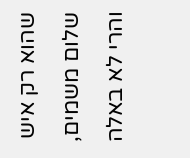שהוא רק איש שלום משמים, והרי לא באלה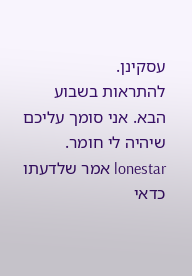עסקינן.
להתראות בשבוע הבא. אני סומך עליכם שיהיה לי חומר.
lonestar אמר שלדעתו כדאי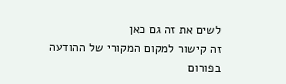לשים את זה גם כאן
זה קישור למקום המקורי של ההודעה בפורום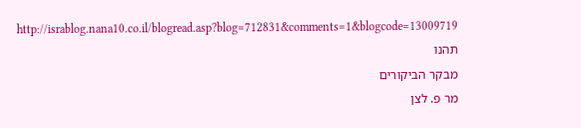http://israblog.nana10.co.il/blogread.asp?blog=712831&comments=1&blogcode=13009719
תהנו
מבקר הביקורים
מר פ. לצן